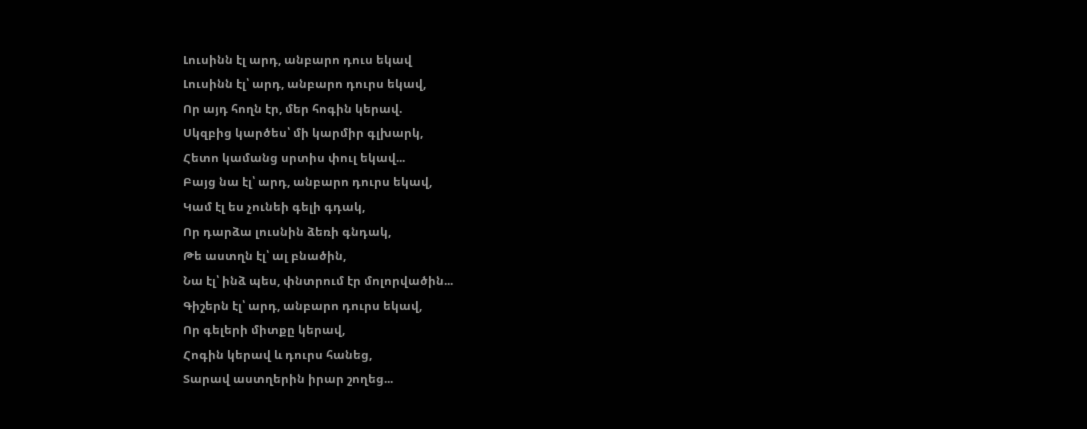Լուսինն էլ արդ, անբարո դուս եկավ
Լուսինն էլ՝ արդ, անբարո դուրս եկավ,
Որ այդ հողն էր, մեր հոգին կերավ.
Սկզբից կարծես՝ մի կարմիր գլխարկ,
Հետո կամանց սրտիս փուլ եկավ...
Բայց նա էլ՝ արդ, անբարո դուրս եկավ,
Կամ էլ ես չունեի գելի գդակ,
Որ դարձա լուսնին ձեռի գնդակ,
Թե աստղն էլ՝ ալ բնածին,
Նա էլ՝ ինձ պես, փնտրում էր մոլորվածին...
Գիշերն էլ՝ արդ, անբարո դուրս եկավ,
Որ գելերի միտքը կերավ,
Հոգին կերավ և դուրս հանեց,
Տարավ աստղերին իրար շողեց...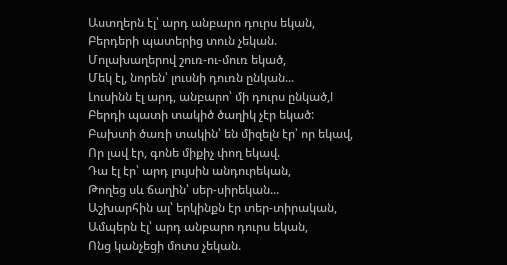Աստղերն էլ՝ արդ անբարո դուրս եկան,
Բերդերի պատերից տուն չեկան.
Մոլախաղերով շուռ-ու-մուռ եկած,
Մեկ էլ, նորեն՝ լուսնի դուռն ընկան...
Լուսինն էլ արդ, անբարո՝ մի դուրս ընկած,l
Բերդի պատի տակիծ ծաղիկ չէր եկած:
Բախտի ծառի տակին՝ են միզելն էր՝ որ եկավ,
Որ լավ էր, գոնե միքիչ փող եկավ.
Դա էլ էր՝ արդ լույսին անդուրեկան,
Թողեց սև ճաղին՝ սեր-սիրեկան...
Աշխարհին ալ՝ երկինքն էր տեր-տիրական,
Ամպերն էլ՝ արդ անբարո դուրս եկան,
Ոնց կանչեցի մոտս չեկան.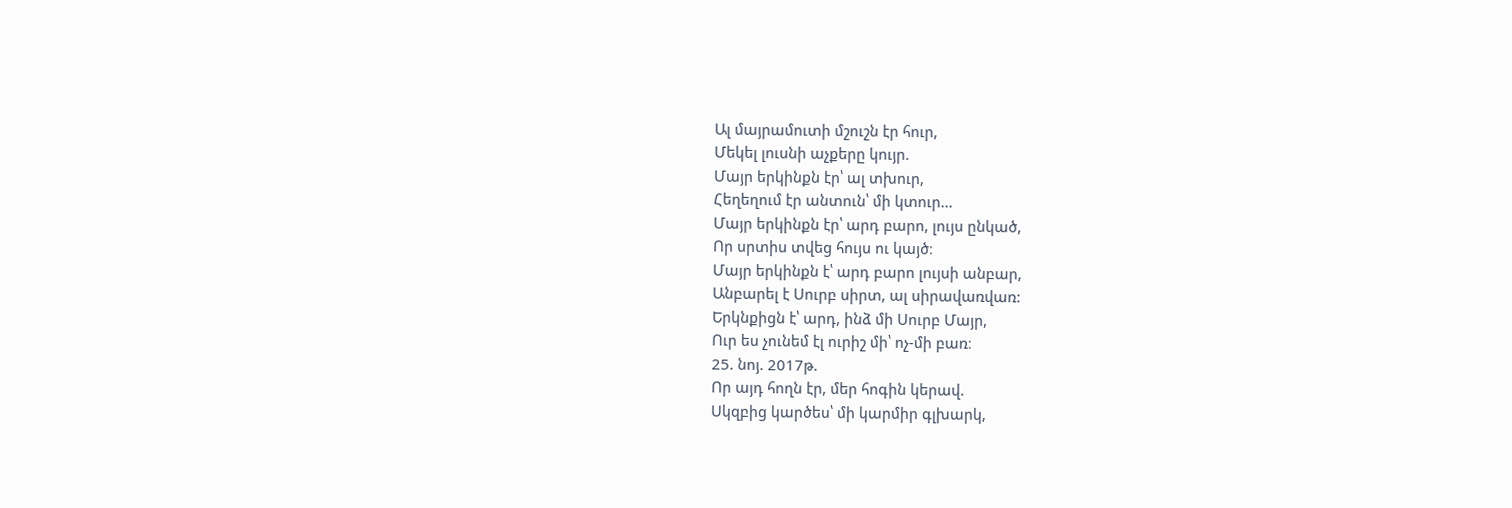Ալ մայրամուտի մշուշն էր հուր,
Մեկել լուսնի աչքերը կույր.
Մայր երկինքն էր՝ ալ տխուր,
Հեղեղում էր անտուն՝ մի կտուր...
Մայր երկինքն էր՝ արդ բարո, լույս ընկած,
Որ սրտիս տվեց հույս ու կայծ։
Մայր երկինքն է՝ արդ բարո լույսի անբար,
Անբարել է Սուրբ սիրտ, ալ սիրավառվառ:
Երկնքիցն է՝ արդ, ինձ մի Սուրբ Մայր,
Ուր ես չունեմ էլ ուրիշ մի՝ ոչ-մի բառ։
25. նոյ. 2017թ.
Որ այդ հողն էր, մեր հոգին կերավ.
Սկզբից կարծես՝ մի կարմիր գլխարկ,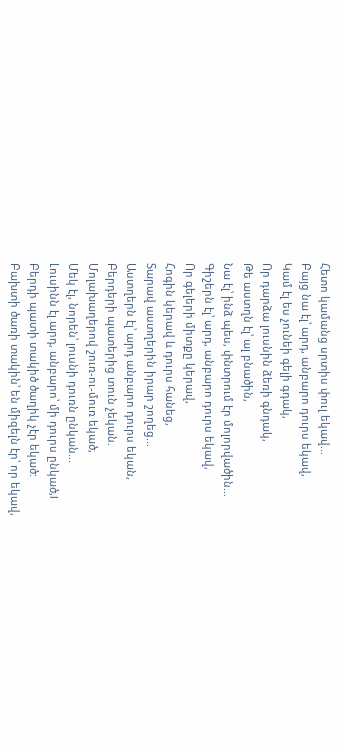Հետո կամանց սրտիս փուլ եկավ...
Բայց նա էլ՝ արդ, անբարո դուրս եկավ,
Կամ էլ ես չունեի գելի գդակ,
Որ դարձա լուսնին ձեռի գնդակ,
Թե աստղն էլ՝ ալ բնածին,
Նա էլ՝ ինձ պես, փնտրում էր մոլորվածին...
Գիշերն էլ՝ արդ, անբարո դուրս եկավ,
Որ գելերի միտքը կերավ,
Հոգին կերավ և դուրս հանեց,
Տարավ աստղերին իրար շողեց...
Աստղերն էլ՝ արդ անբարո դուրս եկան,
Բերդերի պատերից տուն չեկան.
Մոլախաղերով շուռ-ու-մուռ եկած,
Մեկ էլ, նորեն՝ լուսնի դուռն ընկան...
Լուսինն էլ արդ, անբարո՝ մի դուրս ընկած,l
Բերդի պատի տակիծ ծաղիկ չէր եկած:
Բախտի ծառի տակին՝ են միզելն էր՝ որ եկավ,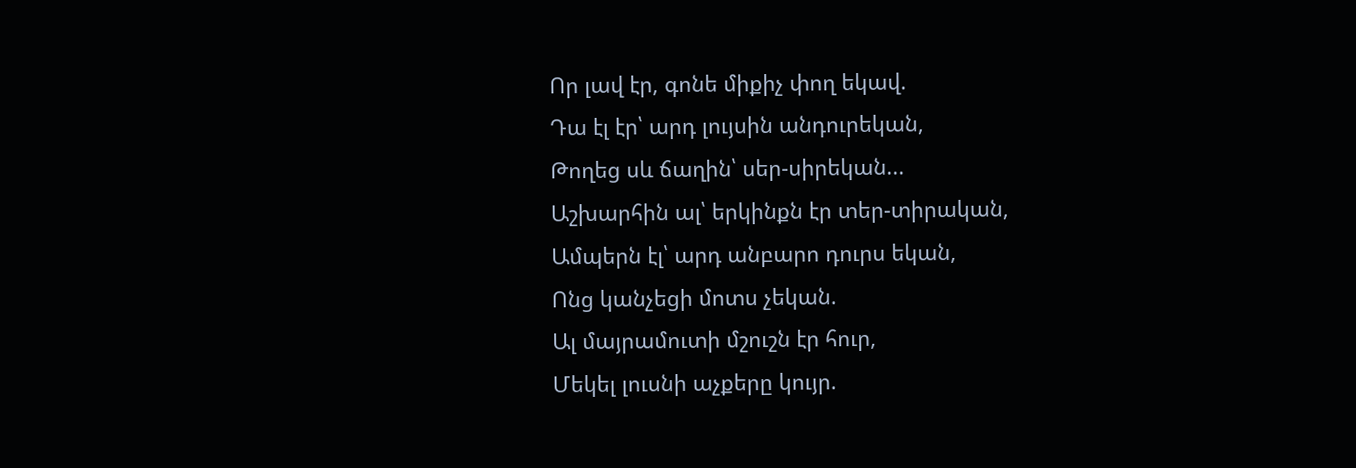Որ լավ էր, գոնե միքիչ փող եկավ.
Դա էլ էր՝ արդ լույսին անդուրեկան,
Թողեց սև ճաղին՝ սեր-սիրեկան...
Աշխարհին ալ՝ երկինքն էր տեր-տիրական,
Ամպերն էլ՝ արդ անբարո դուրս եկան,
Ոնց կանչեցի մոտս չեկան.
Ալ մայրամուտի մշուշն էր հուր,
Մեկել լուսնի աչքերը կույր.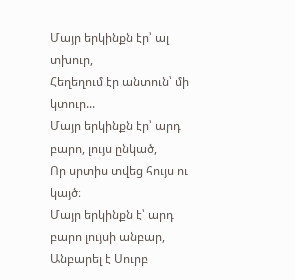Մայր երկինքն էր՝ ալ տխուր,
Հեղեղում էր անտուն՝ մի կտուր...
Մայր երկինքն էր՝ արդ բարո, լույս ընկած,
Որ սրտիս տվեց հույս ու կայծ։
Մայր երկինքն է՝ արդ բարո լույսի անբար,
Անբարել է Սուրբ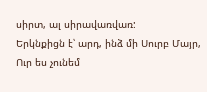սիրտ, ալ սիրավառվառ:
Երկնքիցն է՝ արդ, ինձ մի Սուրբ Մայր,
Ուր ես չունեմ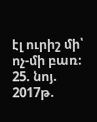էլ ուրիշ մի՝ ոչ-մի բառ։
25. նոյ. 2017թ.